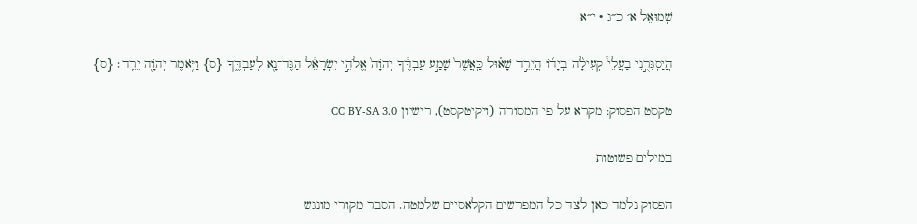שְׁמוּאֵל א׳ כ״ג · י״א

הֲיַסְגִּרֻ֣נִי בַעֲלֵי֩ קְעִילָ֨ה בְיָד֜וֹ הֲיֵרֵ֣ד שָׁא֗וּל כַּֽאֲשֶׁר֙ שָׁמַ֣ע עַבְדֶּ֔ךָ יְהֹוָה֙ אֱלֹהֵ֣י יִשְׂרָאֵ֔ל הַגֶּד־נָ֖א לְעַבְדֶּ֑ךָ {ס} וַיֹּ֥אמֶר יְהֹוָ֖ה יֵרֵֽד׃ {ס}

טקסט הפסוק: מקרא על פי המסורה (ויקיטקסט), רישיון CC BY-SA 3.0

במילים פשוטות

הפסוק נלמד כאן לצד כל המפרשים הקלאסיים שלמטה. הסבר מקורי מונגש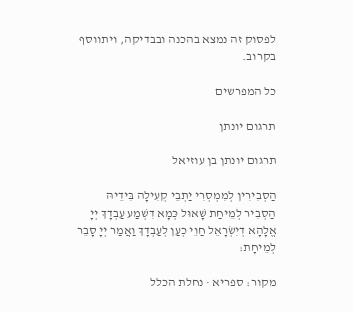לפסוק זה נמצא בהכנה ובבדיקה, ויתווסף בקרוב.

כל המפרשים

תרגום יונתן

תרגום יונתן בן עוזיאל

הַסְבִירִין לְמִמְסְרִי יַתְבֵי קְעִילָה בִּידֵיהּ הַסְבִיר לְמֵיחַת שָׁאוּל כְּמָא דִשְׁמַע עַבְדָךְ יְיָ אֱלָהָא דְיִשְׂרָאֵל חַוֵי כְעַן לְעַבְדָךְ וַאֲמַר יְיָ סָבֵר לְמֵיחָת:

מקור: ספריא · נחלת הכלל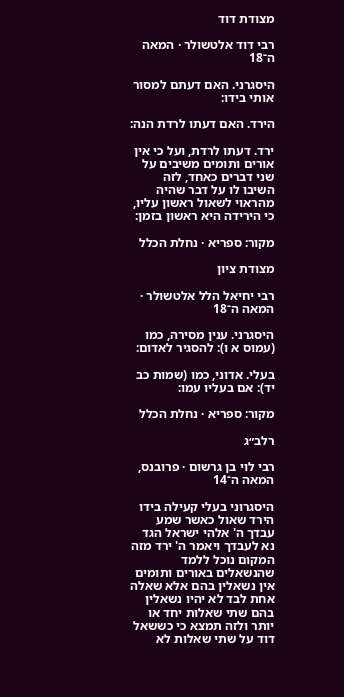מצודת דוד

רבי דוד אלטשולר · המאה ה־18

היסגרני. האם דעתם למסור אותי בידו:

הירד. האם דעתו לרדת הנה:

ירד. דעתו לרדת, ועל כי אין אורים ותומים משיבים על שני דברים כאחד, לזה השיבו לו על דבר שהיה מהראוי לשאול ראשון עליו, כי הירידה היא ראשון בזמן:

מקור: ספריא · נחלת הכלל

מצודת ציון

רבי יחיאל הלל אלטשולר · המאה ה־18

היסגרני. ענין מסירה, כמו (עמוס א ו): להסגיר לאדום:

בעלי. אדוני, כמו (שמות כב יד): אם בעליו עמו:

מקור: ספריא · נחלת הכלל

רלב״ג

רבי לוי בן גרשום · פרובנס, המאה ה־14

היסגרוני בעלי קעילה בידו הירד שאול כאשר שמע עבדך ה' אלהי ישראל הגד נא לעבדך ויאמר ה' ירד מזה המקום נוכל ללמד שהנשאלים באורים ותומים אין נשאלין בהם אלא שאלה אחת לבד לא יהיו נשאלין בהם שתי שאלות יחד או יותר ולזה תמצא כי כששאל דוד על שתי שאלות לא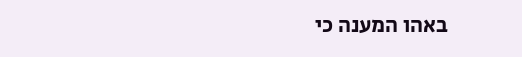באהו המענה כי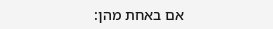אם באחת מהן: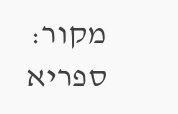מקור: ספריא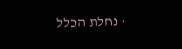· נחלת הכלל